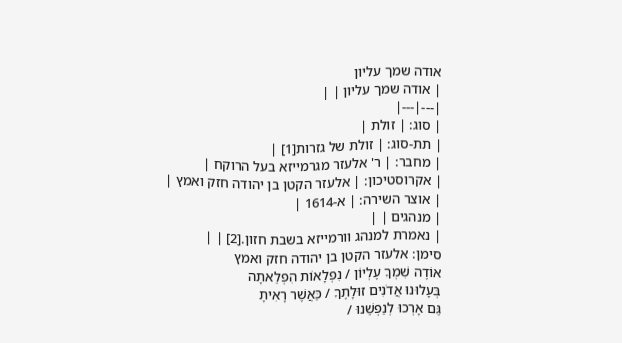אודה שמך עליון
| אודה שמך עליון | |
|---|---|
| סוג: | זולת |
| תת-סוג: | זולת של גזרות[1] |
| מחבר: | ר' אלעזר מגרמייזא בעל הרוקח |
| אקרוסטיכון: | אלעזר הקטן בן יהודה חזק ואמץ |
| אוצר השירה: | א-1614 |
| מנהגים | |
| נאמרת למנהג וורמייזא בשבת חזון.[2] | |
סימן: אלעזר הקטן בן יהודה חזק ואמץ
אוֹדֶה שִׁמְךָ עֶלְיוֹן / נִפְלָאוֹת הִפְלֵאתָה
בְּעָלוּנוּ אֲדֹנִים זוּלָתֶךָ / כַּאֲשֶׁר רָאִיתָ
גַּם אָרְכוּ לְנַפְשֵׁנוּ /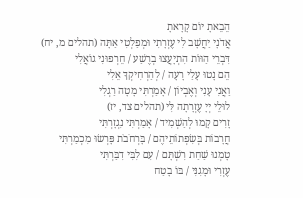הֵבֵאתָ יוֹם קָרָאתָ
אֲדֹנָי יַחֲשָׁב לִי עֶזְרָתִי וּמְפַלְטִי אַתָּה (תהלים מ, יח)
דִּבְרֵי הַוּוֹת הִתְיָעֲצוּ בְרֶשַׁע / חֵרְפוּנִי גוֹאֲלִי
הֵם נָטוּ עָלַי רָעָה / לְהַרְחִיקְךָ אֵלִי
וַאֲנִי עָנִי וְאֶבְיוֹן / אָמַרְתִּי מָטָה רַגְלִי
לוּלֵי יְיָ עֶזְרָתָה לִּי (תהלים צד, יז)
זָרִים קָמוּ לְהַשְׁמִיד / אָמַרְתִּי נִגְזָרְתִּי
חֲרָבוֹת בְּשִׂפְתוֹתֵיהֶם / בָּרְחֹבֹת פָּרְשׂוּ מִכְמַרְתִּי
טָמְנוּ שַׁחַת רִשְׁתָּם / עִם לִבִּי דִבַּרְתִּי
עֶזְרִי וּמָגִנִּי / בּוֹ בָטַח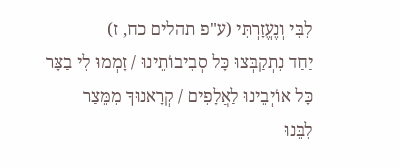לִבִּי וְנֶעֱזָרְתִּי (ע"פ תהלים כח, ז)
יַחַד נִתְקַבְּצוּ כָּל סְבִיבוֹתֵינוּ / זָמְמוּ לִי בַצָּר
כָּל אוֹיְבֵינוּ לַאֲלָפִים / קְרָאנוּךָ מִמֵּצַר
לִבֵּנוּ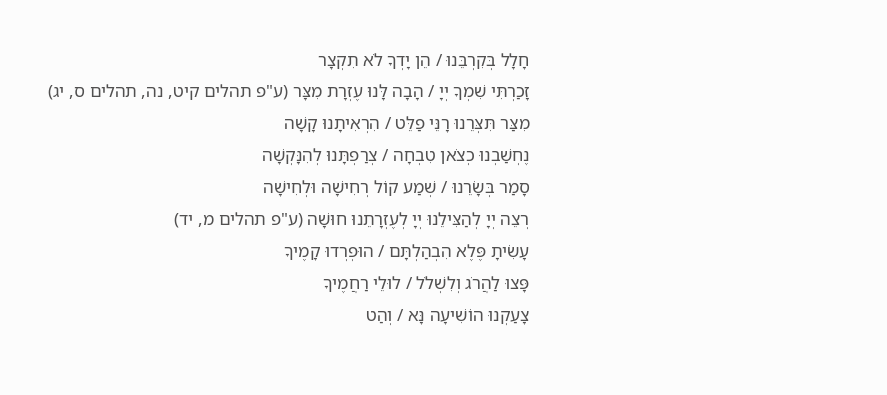חָלָל בְּקִרְבֵּנוּ / הֵן יָדְךָ לֹא תִקְצָר
זָכַרְתִּי שִׁמְךָ יְיָ / הָבָה לָּנוּ עֶזְרָת מִצָּר (ע"פ תהלים קיט, נה, תהלים ס, יג)
מִצַּר תִּצְּרֵנוּ רָנֵּי פַלֵּט / הִרְאִיתָנוּ קָשָׁה
נֶחְשַׁבְנוּ כְצֹאן טִבְחָה / צְרַפְתָּנוּ לְהִנָּקְשָׁה
סָמַר בְּשָׂרֵנוּ / שְׁמַע קוֹל רְחִישָׁה וּלְחִישָׁה
רְצֵה יְיָ לְהַצִּילֵנוּ יְיָ לְעֶזְרָתֵנוּ חוּשָׁה (ע"פ תהלים מ, יד)
עָשִׂיתָ פֶּלֶא הִבְהַלְתָּם / הוּפְרְדוּ קָמֶיךָ
פָּצוּ לַהֲרֹג וְלִשְׁלֹל / לוּלֵי רַחֲמֶיךָ
צָעַקְנוּ הוֹשִׁיעָה נָּא / וְהַט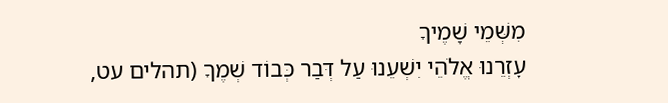מִשְּׁמֵי שָׁמֶיךָ
עׇזְרֵנוּ אֱלֹהֵי יִשְׁעֵנוּ עַל דְּבַר כְּבוֹד שְׁמֶךָ (תהלים עט,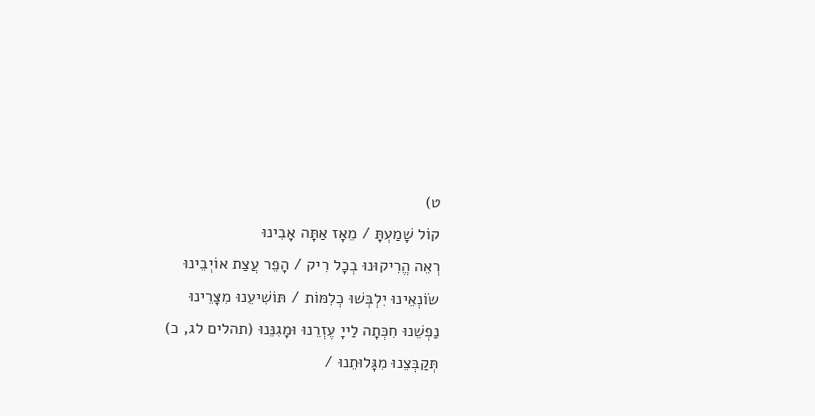ט)
קוֹל שָׁמַעְתָּ / מֵאָז אַתָּה אָבִינוּ
רְאֵה הֱרִיקוּנוּ בְכָל רִיק / הָפֵר עֲצַת אוֹיְבֵינוּ
שׂוֹנְאֵינוּ יִלְבְּשׁוּ כְלִמּוֹת / תּוֹשִׁיעֵנוּ מִצָּרֵינוּ
נַפְשֵׁנוּ חִכְּתָה לַייָ עֶזְרֵנוּ וּמָגִנֵּנוּ (תהלים לג, כ)
תְּקַבְּצֵנוּ מִגָּלוּתֵנוּ /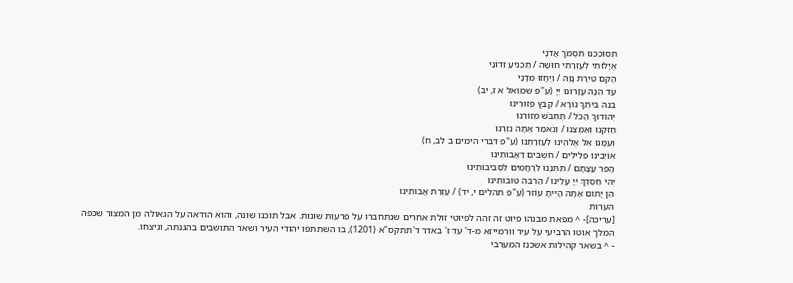תְּסוֹכְכֵנוּ תִסְמֹךְ אֲדֹנָי
אֱיָלוּתִי לְעֶזְרָתִי חוּשָׁה / תַּכְנִיעַ זֵדוֹנַי
הָקֵם טִירַת נָוֶה / וְיֶחֱזוּ מְדָנַי
עַד הֵנָּה עֲזָרוּנוּ יְיָ (ע"פ שמואל א ז, יב)
בְּנֵה בֵיתְךָ נוֹרָא / קַבֵּץ פְּזוּרֵינוּ
יְהוֹדוּךָ הַכֹּל / תֶּחְבֹּשׁ מְזוֹרֵנוּ
חַזְּקֵנוּ וְאַמְּצֵנוּ / וְנֹאמַר אַתָּה נִזְרֵנוּ
וְעִמָּנוּ אֵל אֱלֹהֵינוּ לְעׇזְרָתֵנוּ (ע"פ דברי הימים ב לב, ח)
אוֹיְבֵינוּ פְלִילִים / חֹשְׁבִים דַּאֲבוֹתֵינוּ
הָפֵר עֲצָתָם / תִּתְּנֵנוּ לְרַחֲמִים לִסְבִיבוֹתֵינוּ
יְהִי חַסְדְּךָ יְיָ עָלֵינוּ / הַרְבֵּה טוֹבוֹתֵינוּ
הֵן יָתוֹם אַתָּה הָיִיתָ עוֹזֵר (ע"פ תהלים י, יד) / עֶזְרַת אֲבוֹתֵינוּ
הערות
[עריכה]- ^ מפאת מבנהו פיוט זה זהה לפיוטי זולת אחרים שנתחברו על פרעות שונות. אבל תוכנו שונה, והוא הודאה על הגאולה מן המצור שכפה המלך אוטו הרביעי על עיר וורמייזא מ-ד' עד ז' באדר ד'תתקס"א (1201), בו השתתפו יהודי העיר ושאר התושבים בהגנתה, וניצחו.
- ^ בשאר קהילות אשכנז המערבי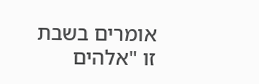אומרים בשבת זו "אלהים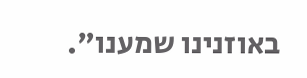באוזנינו שמענו".